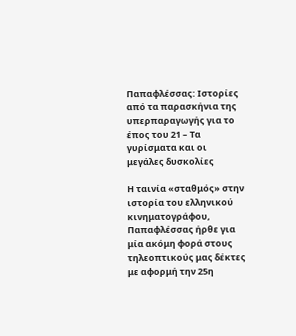Παπαφλέσσας: Ιστορίες από τα παρασκήνια της υπερπαραγωγής για το έπος του 21 – Τα γυρίσματα και οι μεγάλες δυσκολίες

Η ταινία «σταθμός» στην ιστορία του ελληνικού κινηματογράφου, Παπαφλέσσας ήρθε για μία ακόμη φορά στους τηλεοπτικούς μας δέκτες με αφορμή την 25η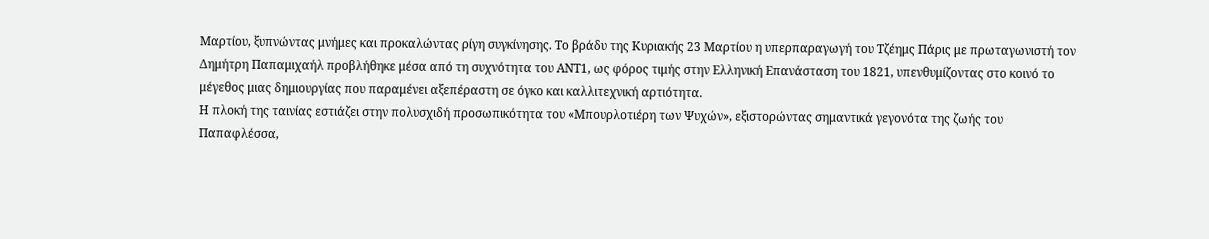Μαρτίου, ξυπνώντας μνήμες και προκαλώντας ρίγη συγκίνησης. Το βράδυ της Κυριακής 23 Μαρτίου η υπερπαραγωγή του Τζέημς Πάρις με πρωταγωνιστή τον Δημήτρη Παπαμιχαήλ προβλήθηκε μέσα από τη συχνότητα του ΑΝΤ1, ως φόρος τιμής στην Ελληνική Επανάσταση του 1821, υπενθυμίζοντας στο κοινό το μέγεθος μιας δημιουργίας που παραμένει αξεπέραστη σε όγκο και καλλιτεχνική αρτιότητα.
Η πλοκή της ταινίας εστιάζει στην πολυσχιδή προσωπικότητα του «Μπουρλοτιέρη των Ψυχών», εξιστορώντας σημαντικά γεγονότα της ζωής του Παπαφλέσσα,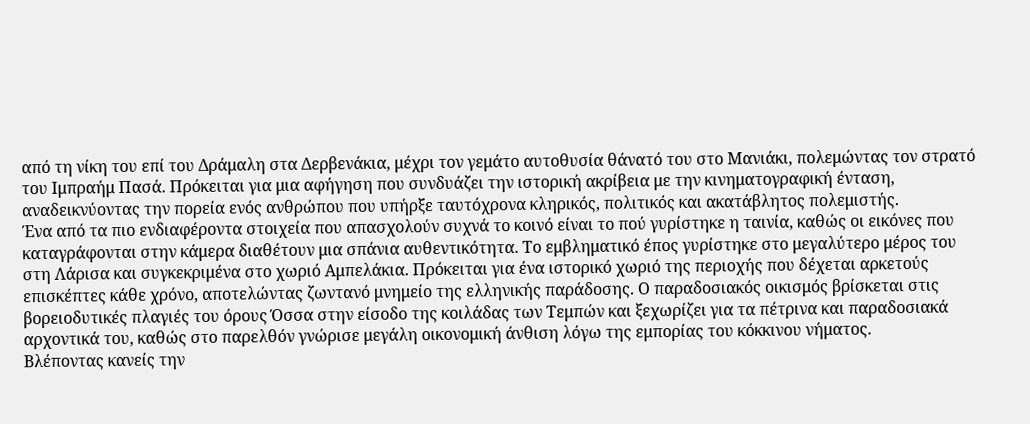από τη νίκη του επί του Δράμαλη στα Δερβενάκια, μέχρι τον γεμάτο αυτοθυσία θάνατό του στo Μανιάκι, πολεμώντας τον στρατό του Ιμπραήμ Πασά. Πρόκειται για μια αφήγηση που συνδυάζει την ιστορική ακρίβεια με την κινηματογραφική ένταση, αναδεικνύοντας την πορεία ενός ανθρώπου που υπήρξε ταυτόχρονα κληρικός, πολιτικός και ακατάβλητος πολεμιστής.
Ένα από τα πιο ενδιαφέροντα στοιχεία που απασχολούν συχνά το κοινό είναι το πού γυρίστηκε η ταινία, καθώς οι εικόνες που καταγράφονται στην κάμερα διαθέτουν μια σπάνια αυθεντικότητα. Το εμβληματικό έπος γυρίστηκε στο μεγαλύτερο μέρος του στη Λάρισα και συγκεκριμένα στο χωριό Αμπελάκια. Πρόκειται για ένα ιστορικό χωριό της περιοχής που δέχεται αρκετούς επισκέπτες κάθε χρόνο, αποτελώντας ζωντανό μνημείο της ελληνικής παράδοσης. Ο παραδοσιακός οικισμός βρίσκεται στις βορειοδυτικές πλαγιές του όρους Όσσα στην είσοδο της κοιλάδας των Τεμπών και ξεχωρίζει για τα πέτρινα και παραδοσιακά αρχοντικά του, καθώς στο παρελθόν γνώρισε μεγάλη οικονομική άνθιση λόγω της εμπορίας του κόκκινου νήματος.
Βλέποντας κανείς την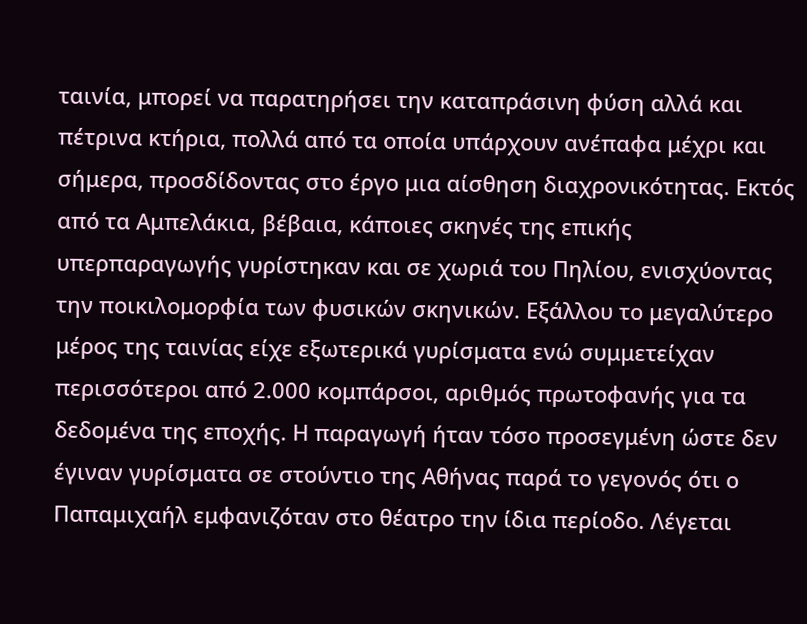ταινία, μπορεί να παρατηρήσει την καταπράσινη φύση αλλά και πέτρινα κτήρια, πολλά από τα οποία υπάρχουν ανέπαφα μέχρι και σήμερα, προσδίδοντας στο έργο μια αίσθηση διαχρονικότητας. Εκτός από τα Αμπελάκια, βέβαια, κάποιες σκηνές της επικής υπερπαραγωγής γυρίστηκαν και σε χωριά του Πηλίου, ενισχύοντας την ποικιλομορφία των φυσικών σκηνικών. Εξάλλου το μεγαλύτερο μέρος της ταινίας είχε εξωτερικά γυρίσματα ενώ συμμετείχαν περισσότεροι από 2.000 κομπάρσοι, αριθμός πρωτοφανής για τα δεδομένα της εποχής. Η παραγωγή ήταν τόσο προσεγμένη ώστε δεν έγιναν γυρίσματα σε στούντιο της Αθήνας παρά το γεγονός ότι ο Παπαμιχαήλ εμφανιζόταν στο θέατρο την ίδια περίοδο. Λέγεται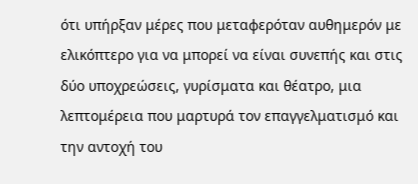ότι υπήρξαν μέρες που μεταφερόταν αυθημερόν με ελικόπτερο για να μπορεί να είναι συνεπής και στις δύο υποχρεώσεις, γυρίσματα και θέατρο, μια λεπτομέρεια που μαρτυρά τον επαγγελματισμό και την αντοχή του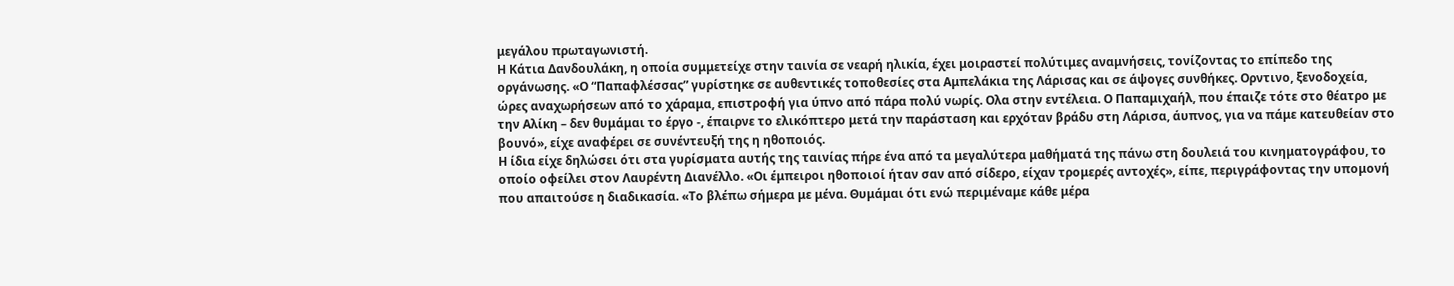μεγάλου πρωταγωνιστή.
Η Κάτια Δανδουλάκη, η οποία συμμετείχε στην ταινία σε νεαρή ηλικία, έχει μοιραστεί πολύτιμες αναμνήσεις, τονίζοντας το επίπεδο της οργάνωσης. «Ο “Παπαφλέσσας” γυρίστηκε σε αυθεντικές τοποθεσίες στα Αμπελάκια της Λάρισας και σε άψογες συνθήκες. Ορντινο, ξενοδοχεία, ώρες αναχωρήσεων από το χάραμα, επιστροφή για ύπνο από πάρα πολύ νωρίς. Ολα στην εντέλεια. Ο Παπαμιχαήλ, που έπαιζε τότε στο θέατρο με την Αλίκη – δεν θυμάμαι το έργο -, έπαιρνε το ελικόπτερο μετά την παράσταση και ερχόταν βράδυ στη Λάρισα, άυπνος, για να πάμε κατευθείαν στο βουνό», είχε αναφέρει σε συνέντευξή της η ηθοποιός.
Η ίδια είχε δηλώσει ότι στα γυρίσματα αυτής της ταινίας πήρε ένα από τα μεγαλύτερα μαθήματά της πάνω στη δουλειά του κινηματογράφου, το οποίο οφείλει στον Λαυρέντη Διανέλλο. «Οι έμπειροι ηθοποιοί ήταν σαν από σίδερο, είχαν τρομερές αντοχές», είπε, περιγράφοντας την υπομονή που απαιτούσε η διαδικασία. «Το βλέπω σήμερα με μένα. Θυμάμαι ότι ενώ περιμέναμε κάθε μέρα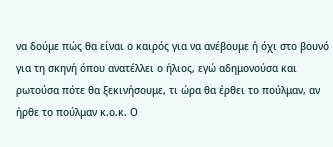να δούμε πώς θα είναι ο καιρός για να ανέβουμε ή όχι στο βουνό για τη σκηνή όπου ανατέλλει ο ήλιος, εγώ αδημονούσα και ρωτούσα πότε θα ξεκινήσουμε, τι ώρα θα έρθει το πούλμαν, αν ήρθε το πούλμαν κ.ο.κ. Ο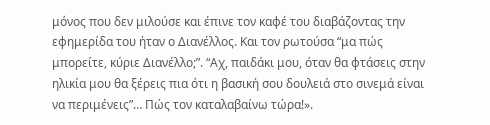μόνος που δεν μιλούσε και έπινε τον καφέ του διαβάζοντας την εφημερίδα του ήταν ο Διανέλλος. Και τον ρωτούσα “μα πώς μπορείτε, κύριε Διανέλλο;”. “Αχ, παιδάκι μου, όταν θα φτάσεις στην ηλικία μου θα ξέρεις πια ότι η βασική σου δουλειά στο σινεμά είναι να περιμένεις”… Πώς τον καταλαβαίνω τώρα!».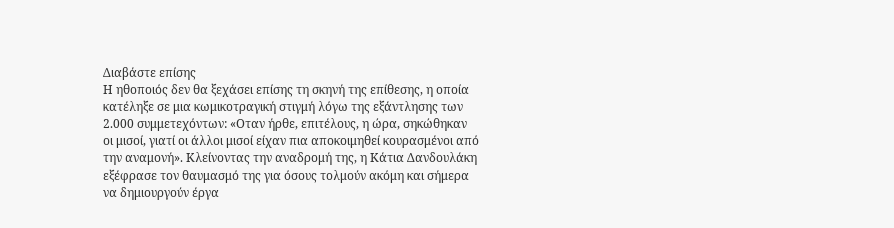Διαβάστε επίσης
Η ηθοποιός δεν θα ξεχάσει επίσης τη σκηνή της επίθεσης, η οποία κατέληξε σε μια κωμικοτραγική στιγμή λόγω της εξάντλησης των 2.000 συμμετεχόντων: «Οταν ήρθε, επιτέλους, η ώρα, σηκώθηκαν οι μισοί, γιατί οι άλλοι μισοί είχαν πια αποκοιμηθεί κουρασμένοι από την αναμονή». Κλείνοντας την αναδρομή της, η Κάτια Δανδουλάκη εξέφρασε τον θαυμασμό της για όσους τολμούν ακόμη και σήμερα να δημιουργούν έργα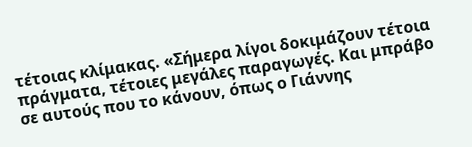τέτοιας κλίμακας. «Σήμερα λίγοι δοκιμάζουν τέτοια πράγματα, τέτοιες μεγάλες παραγωγές. Και μπράβο σε αυτούς που το κάνουν, όπως ο Γιάννης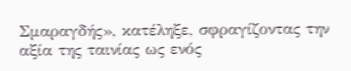Σμαραγδής», κατέληξε, σφραγίζοντας την αξία της ταινίας ως ενός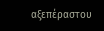αξεπέραστου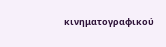κινηματογραφικού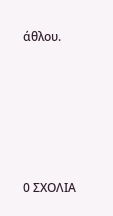άθλου.






0 ΣΧΟΛΙΑ